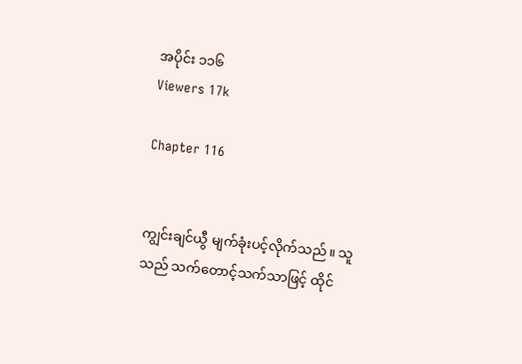အပိုင်း ၁၁၆
Viewers 17k

Chapter 116


ကျွင်းချင်ယွီ မျက်ခုံးပင့်လိုက်သည်။ သူသည် သက်တောင့်သက်သာဖြင့် ထိုင်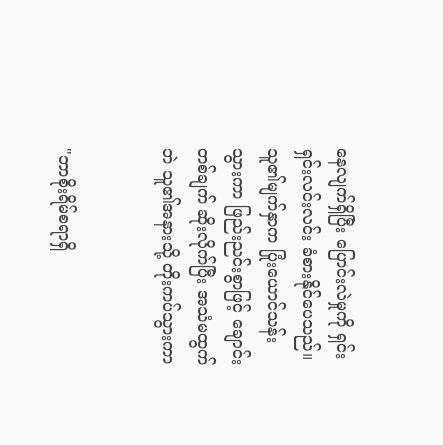နေလျက်ရှိပြီး ပြောင်းလဲမှုကို ရှင်းရှင်းလင်းလင်း ခံစားနိုင်ပေသည်။ သူ၏မျက်နှာက ပြုံးယောင်သန်းသွားကာ ဖြည်းညင်းစွာဖြင့် ချောင်းတစ်ချက် ဆိုးလိုက်ပြီး အသံမထွက်ဘဲ သူ၏အနားသို့ တိုးကပ်သွားကာ


"ဘာစိုးရိမ်စရာရှိ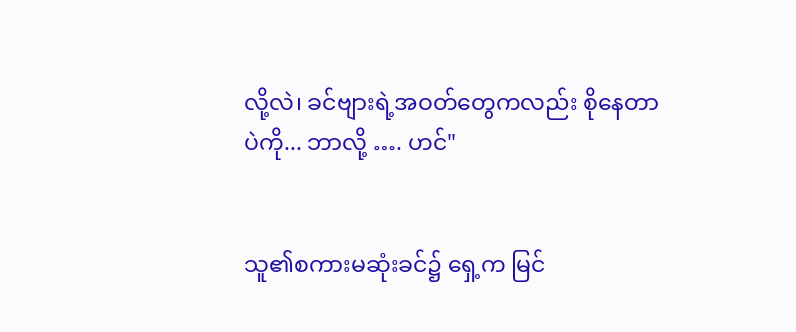လို့လဲ၊ ခင်ဗျားရဲ့အဝတ်တွေကလည်း စိုနေတာပဲကို... ဘာလို့ …. ဟင်"


သူ၏စကားမဆုံးခင်၌ ရှေ့က မြင်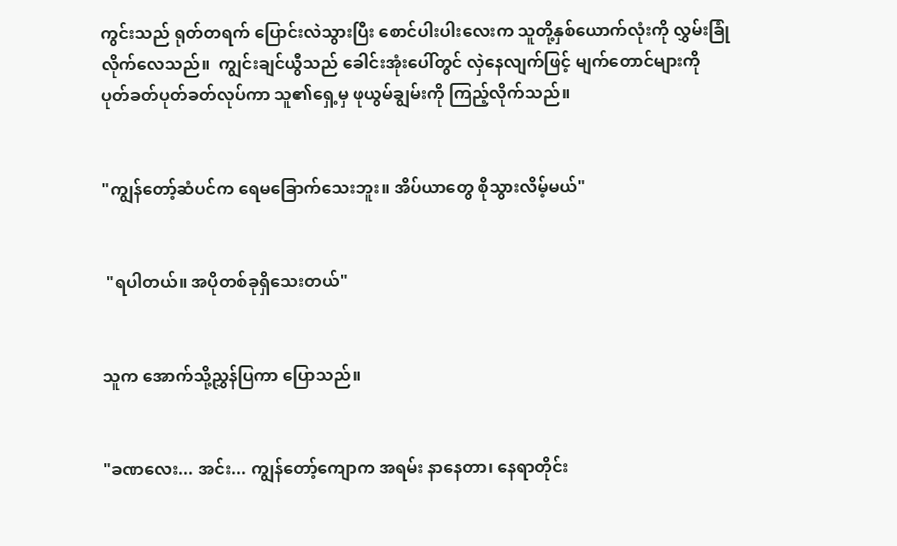ကွင်းသည် ရုတ်တရက် ပြောင်းလဲသွားပြီး စောင်ပါးပါးလေးက သူတို့နှစ်ယောက်လုံးကို လွှမ်းခြုံလိုက်လေသည်။  ကျွင်းချင်ယွီသည် ခေါင်းအုံးပေါ်တွင် လှဲနေလျက်ဖြင့် မျက်တောင်များကို ပုတ်ခတ်ပုတ်ခတ်လုပ်ကာ သူ၏ရှေ့မှ ဖုယွမ်ချွမ်းကို ကြည့်လိုက်သည်။


"ကျွန်တော့်ဆံပင်က ရေမခြောက်သေးဘူး။ အိပ်ယာတွေ စိုသွားလိမ့်မယ်"


 "ရပါတယ်။ အပိုတစ်ခုရှိသေးတယ်"


သူက အောက်သို့ညွှန်ပြကာ ပြောသည်။


"ခဏလေး... အင်း... ကျွန်တော့်ကျောက အရမ်း နာနေတာ၊ နေရာတိုင်း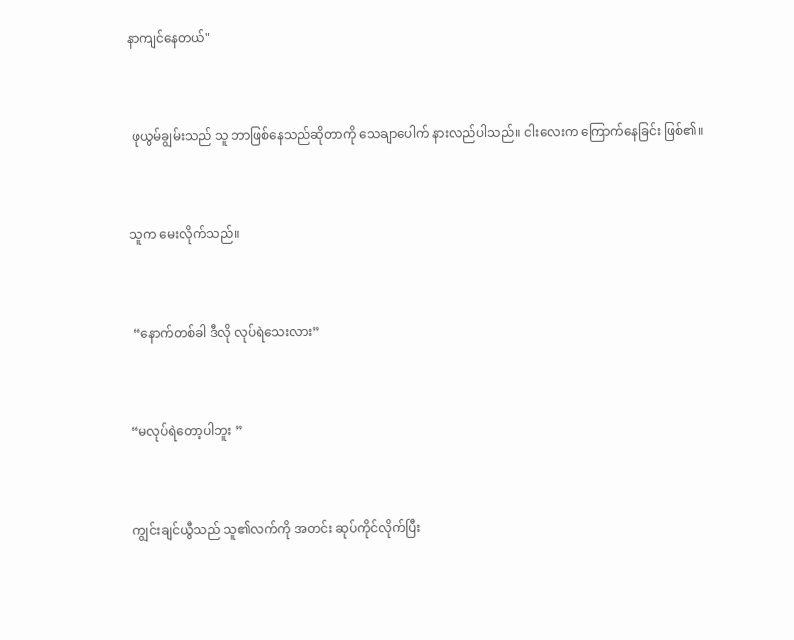နာကျင်နေတယ်"


 ဖုယွမ်ချွမ်းသည် သူ ဘာဖြစ်နေသည်ဆိုတာကို သေချာပေါက် နားလည်ပါသည်။ ငါးလေးက ကြောက်နေခြင်း ဖြစ်၏။


သူက မေးလိုက်သည်။


 “နောက်တစ်ခါ ဒီလို လုပ်ရဲသေးလား”


“မလုပ်‌ရဲတော့ပါဘူး ”


ကျွင်းချင်ယွီသည် သူ၏လက်ကို အတင်း ဆုပ်ကိုင်လိုက်ပြီး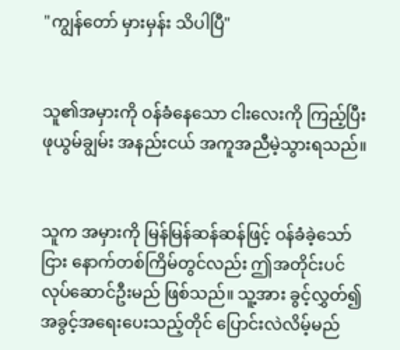"ကျွန်‌တော် မှားမှန်း သိပါပြီ"


သူ၏အမှားကို ဝန်ခံနေသော ငါးလေးကို ကြည့်ပြီး ဖုယွမ်ချွမ်း အနည်းငယ် အကူအညီမဲ့သွားရသည်။


သူက အမှားကို မြန်မြန်ဆန်ဆန်ဖြင့် ဝန်ခံခဲ့သော်ငြား နောက်တစ်ကြိမ်တွင်လည်း ဤအတိုင်းပင် လုပ်ဆောင်ဦးမည် ဖြစ်သည်။ သူ့အား ခွင့်လွှတ်၍ အခွင့်အရေးပေးသည့်တိုင် ပြောင်းလဲလိမ့်မည်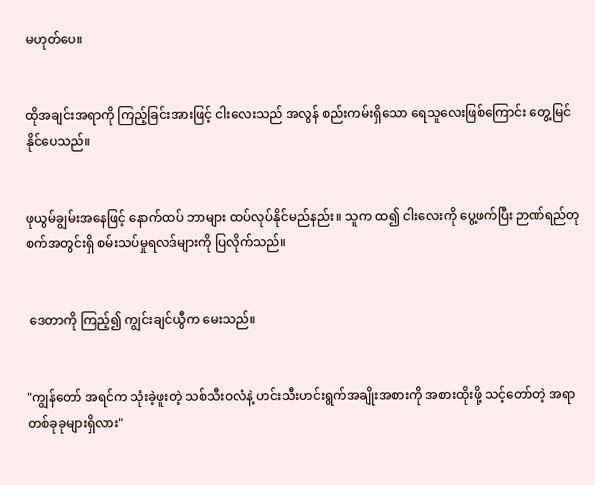မဟုတ်ပေ။


ထိုအချင်းအရာကို ကြည့်ခြင်းအားဖြင့် ငါးလေးသည် အလွန် စည်းကမ်းရှိသော ရေသူလေးဖြစ်ကြောင်း တွေ့မြင်နိုင်ပေသည်။


ဖုယွမ်ချွမ်းအနေဖြင့် နောက်ထပ် ဘာများ ထပ်လုပ်နိုင်မည်နည်း။ သူက ထ၍ ငါးလေးကို ပွေ့ဖက်ပြီး ဉာဏ်ရည်တုစက်အတွင်းရှိ စမ်းသပ်မှုရလဒ်များကို ပြလိုက်သည်။


 ဒေတာကို ကြည့်၍ ကျွင်းချင်ယွီက မေးသည်။


"ကျွန်တော် အရင်က သုံးခဲ့ဖူးတဲ့ သစ်သီးဝလံနဲ့ ဟင်းသီးဟင်းရွက်အချိုးအစားကို အစားထိုးဖို့ သင့်တော်တဲ့ အရာတစ်ခုခုများရှိလား"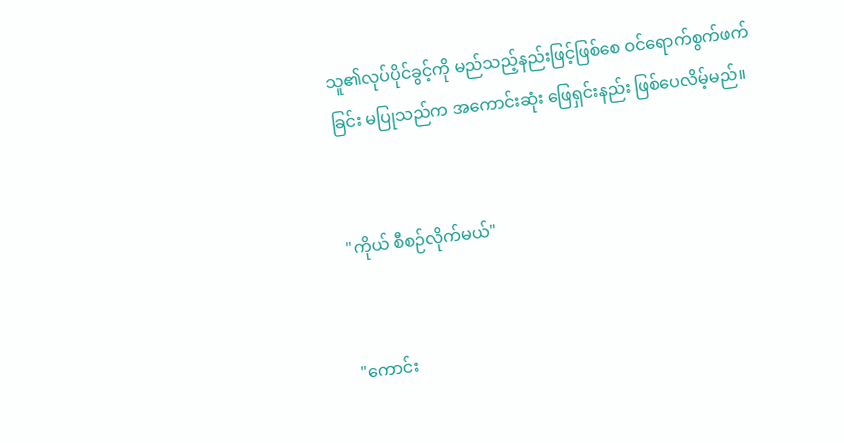သူ၏လုပ်ပိုင်ခွင့်ကို မည်သည့်နည်းဖြင့်ဖြစ်စေ ဝင်ရောက်စွက်ဖက်ခြင်း မပြုသည်က အကောင်းဆုံး ဖြေရှင်းနည်း ဖြစ်ပေလိမ့်မည်။


"ကိုယ် စီစဉ်လိုက်မယ်"


"ကောင်း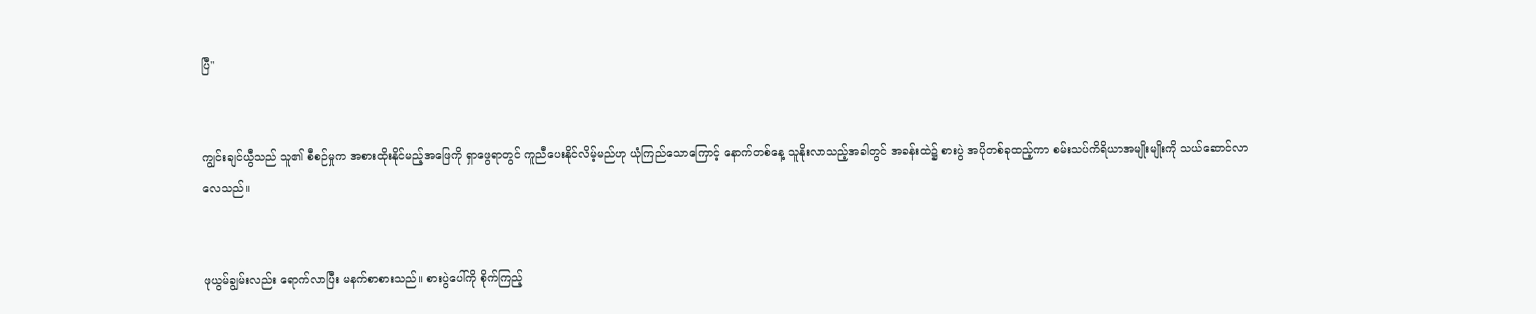ပြီ"


ကျွင်းချင်ယွီသည် သူ၏ စီစဉ်မှုက အစားထိုးနိုင်မည့်အဖြေကို ရှာဖွေရာတွင် ကူညီပေးနိုင်လိမ့်မည်ဟု ယုံကြည်သောကြောင့် နောက်တစ်နေ့ သူနိုးလာသည့်အခါတွင် အခန်းထဲ၌ စားပွဲ အပိုတစ်ခုထည့်ကာ စမ်းသပ်ကိရိယာအမျိုးမျိုးကို သယ်ဆောင်လာလေသည်။


ဖုယွမ်ချွမ်းလည်း ရောက်လာပြီး မနက်စာစားသည်။ စားပွဲပေါ်ကို စိုက်ကြည့်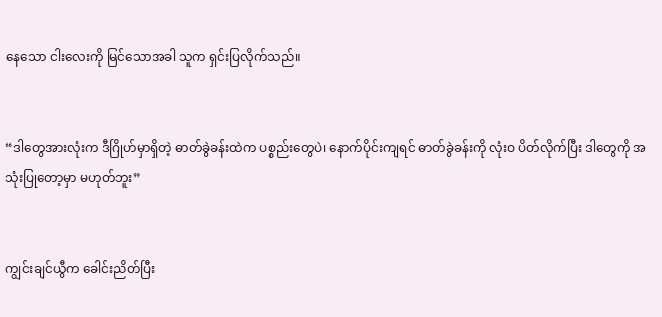နေသော ငါးလေးကို မြင်သောအခါ သူက ရှင်းပြလိုက်သည်။


“ဒါတွေအားလုံးက ဒီဂြိုဟ်မှာရှိတဲ့ ဓာတ်ခွဲခန်းထဲက ပစ္စည်းတွေပဲ၊ နောက်ပိုင်းကျရင် ဓာတ်ခွဲခန်းကို လုံးဝ ပိတ်လိုက်ပြီး ဒါတွေကို အသုံးပြုတော့မှာ မဟုတ်ဘူး”


ကျွင်းချင်ယွီက ခေါင်းညိတ်ပြီး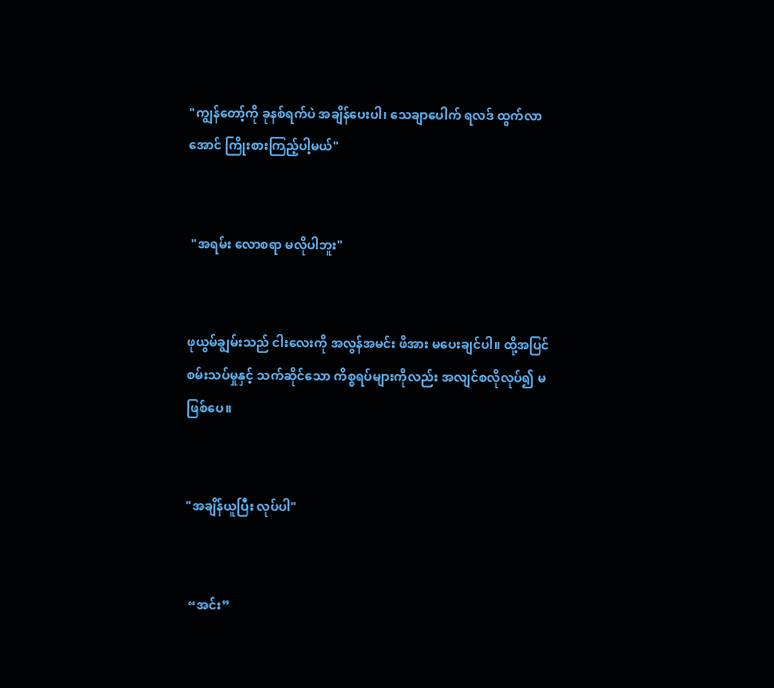"ကျွန်တော့်ကို ခုနစ်ရက်ပဲ အချိန်ပေးပါ၊ သေချာပေါက် ရလဒ် ထွက်လာအောင် ကြိုးစားကြည့်ပါ့မယ်"


 "အရမ်း လောစရာ မလိုပါဘူး"


ဖုယွမ်ချွမ်းသည် ငါးလေးကို အလွန်အမင်း ဖိအား မပေးချင်ပါ။ ထို့အပြင် စမ်းသပ်မှုနှင့် သက်ဆိုင်သော ကိစ္စရပ်များကိုလည်း အလျင်စလိုလုပ်၍ မဖြစ်ပေ။


"အချိန်ယူပြီး လုပ်ပါ"


 “အင်း”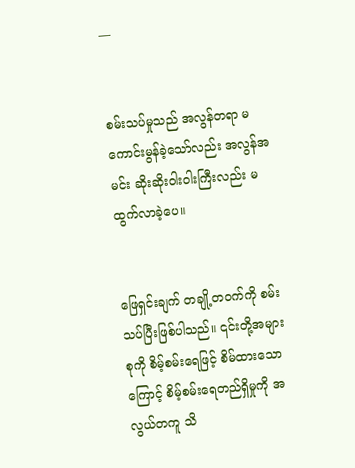—


စမ်းသပ်မှုသည် အလွန်တရာ မကောင်းမွန်ခဲ့သော်လည်း အလွန်အမင်း ဆိုးဆိုးဝါးဝါးကြီးလည်း မထွက်လာခဲ့ပေ။


ဖြေရှင်းချက် တချို့တဝက်ကို စမ်းသပ်ပြီးဖြစ်ပါသည်။ ၎င်းတို့အများစုကို စိမ့်စမ်းရေဖြင့် စိမ်ထားသောကြောင့် စိမ့်စမ်းရေတည်ရှိမှုကို အလွယ်တကူ သိ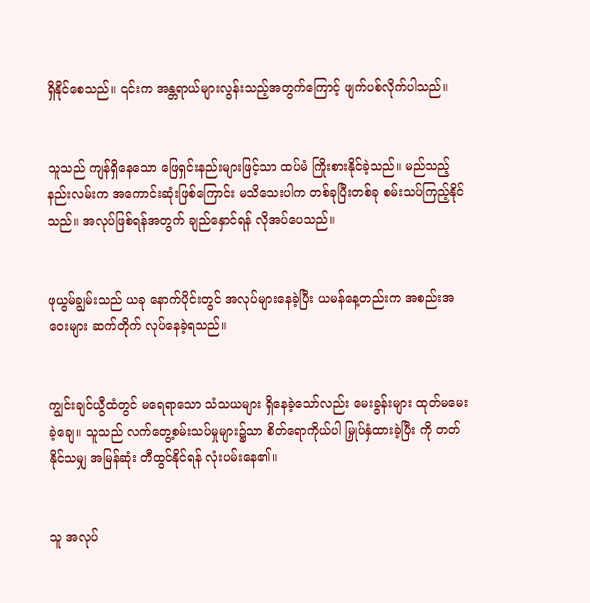ရှိနိုင်စေသည်။ ၎င်းက အန္တရာယ်များလွန်း‌သည့်အတွက်ကြောင့် ဖျက်ပစ်လိုက်ပါသည်။


သူသည် ကျန်ရှိနေသော ဖြေရှင်းနည်းများဖြင့်သာ ထပ်မံ ကြိုးစားနိုင်ခဲ့သည်။ မည်သည့်နည်းလမ်းက အကောင်းဆုံးဖြစ်ကြောင်း မသိသေးပါက တစ်ခုပြီးတစ်ခု စမ်းသပ်ကြည့်နိုင်သည်။ အလုပ်ဖြစ်ရန်အတွက် ချည်နှောင်ရန် လိုအပ်ပေသည်။


ဖုယွမ်ချွမ်းသည် ယခု နောက်ပိုင်းတွင် အလုပ်များနေခဲ့ပြီး ယမန်နေ့တည်းက အစည်းအဝေးများ ဆက်တိုက် လုပ်နေခဲ့ရသည်။


ကျွင်းချင်ယွီထံတွင် မရေရာသော သံသယများ ရှိနေခဲ့သော်လည်း မေးခွန်းများ ထုတ်မမေးခဲ့ချေ။ သူသည် လက်တွေ့စမ်းသပ်မှုများ၌သာ စိတ်ရောကိုယ်ပါ မြှုပ်နှံထားခဲ့ပြီး ကို တတ်နိုင်သမျှ အမြန်ဆုံး တီထွင်နိုင်ရန် လုံးပမ်းနေ၏။


သူ အလုပ်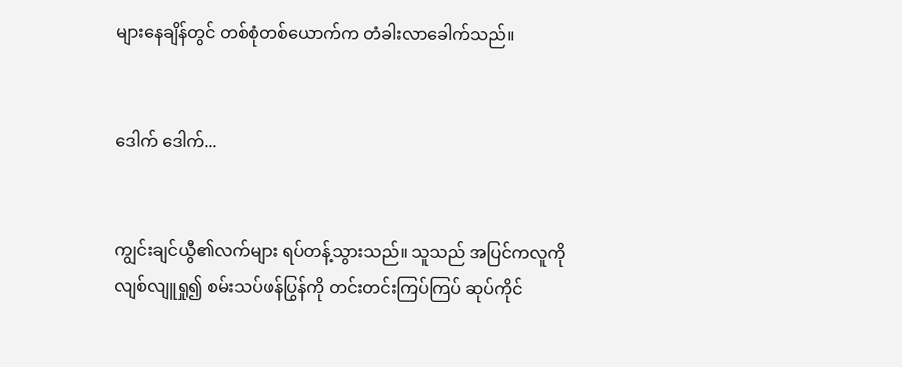များနေချိန်တွင် တစ်စုံတစ်ယောက်က တံခါးလာခေါက်သည်။


ဒေါက် ဒေါက်...


ကျွင်းချင်ယွီ၏လက်များ ရပ်တန့်သွားသည်။ သူသည် အပြင်ကလူကို လျစ်လျူရှု၍ စမ်းသပ်ဖန်ပြွန်ကို တင်းတင်းကြပ်ကြပ် ဆုပ်ကိုင်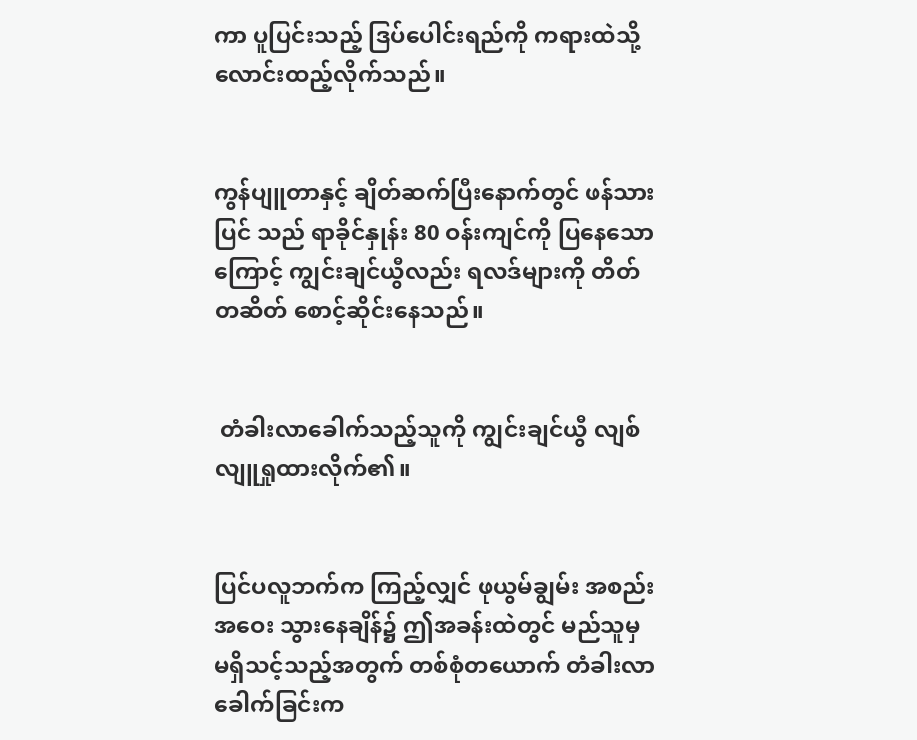ကာ ပူပြင်းသည့် ဒြပ်ပေါင်းရည်ကို ကရားထဲသို့ လောင်းထည့်လိုက်သည်။


ကွန်ပျူတာနှင့် ချိတ်ဆက်ပြီးနောက်တွင် ဖန်သားပြင် သည် ရာခိုင်နှုန်း 80 ဝန်းကျင်ကို ပြနေသောကြောင့် ကျွင်းချင်ယွီလည်း ရလဒ်များကို တိတ်တဆိတ် စောင့်ဆိုင်းနေသည်။


 တံခါးလာခေါက်သည့်သူကို ကျွင်းချင်ယွီ လျစ်လျူရှုထားလိုက်၏။


ပြင်ပလူဘက်က ကြည့်လျှင် ဖုယွမ်ချွမ်း အစည်းအဝေး သွားနေချိန်၌ ဤအခန်းထဲတွင် မည်သူမှ မရှိသင့်သည့်အတွက် တစ်စုံတယောက် တံခါးလာခေါက်ခြင်းက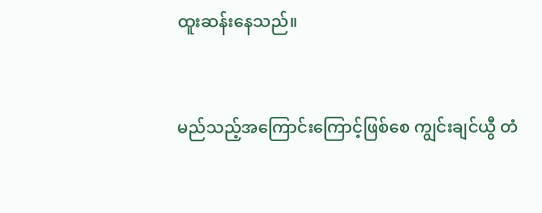ထူးဆန်းနေသည်။


မည်သည့်အကြောင်းကြောင့်ဖြစ်စေ ကျွင်းချင်ယွီ တံ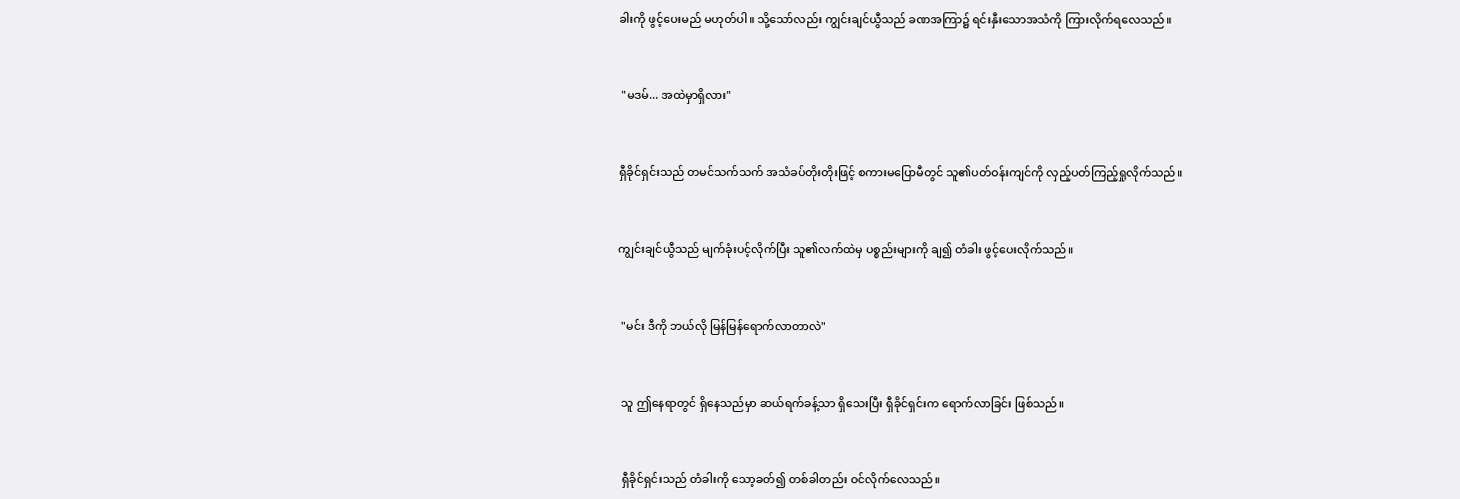ခါးကို ဖွင့်ပေးမည် မဟုတ်ပါ။ သို့သော်လည်း ကျွင်းချင်ယွီသည် ခဏအကြာ၌ ရင်းနှီးသောအသံကို ကြားလိုက်ရလေသည်။


 "မဒမ်... အထဲမှာရှိလား"


ရှီခိုင်ရှင်းသည် တမင်သက်သက် အသံခပ်တိုးတိုးဖြင့် စကားမပြောမီတွင် သူ၏ပတ်ဝန်းကျင်ကို လှည့်ပတ်ကြည့်ရှုလိုက်သည်။


ကျွင်းချင်ယွီသည် မျက်ခုံးပင့်လိုက်ပြီး သူ၏လက်ထဲမှ ပစ္စည်းများကို ချ၍ တံခါး ဖွင့်ပေးလိုက်သည်။


 "မင်း ဒီကို ဘယ်လို မြန်မြန်ရောက်လာတာလဲ"


 သူ ဤနေရာတွင် ရှိနေသည်မှာ ဆယ်ရက်ခန့်သာ ရှိသေးပြီး ရှီခိုင်ရှင်းက ရောက်လာခြင်း ဖြစ်သည်။


 ရှီခိုင်ရှင်းသည် တံခါးကို သော့ခတ်၍ တစ်ခါတည်း ဝင်လိုက်လေသည်။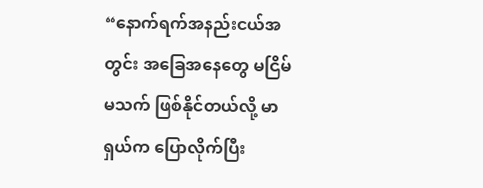“နောက်ရက်အနည်းငယ်အတွင်း အခြေအနေတွေ မငြိမ်မသက် ဖြစ်နိုင်တယ်လို့ မာရှယ်က ပြောလိုက်ပြီး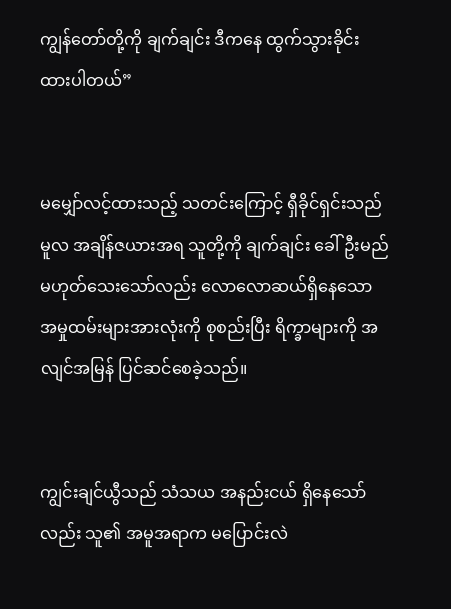ကျွန်တော်တို့ကို ချက်ချင်း ဒီကနေ ထွက်သွားခိုင်းထားပါတယ်”


မမျှော်လင့်ထားသည့် သတင်းကြောင့် ရှီခိုင်ရှင်းသည် မူလ အချိန်ဇယားအရ သူတို့ကို ချက်ချင်း ခေါ်ဦးမည် မဟုတ်သေးသော်လည်း လောလောဆယ်ရှိနေသော အမှုထမ်းများအားလုံးကို စုစည်းပြီး ရိက္ခာများကို အလျင်အမြန် ပြင်ဆင်စေခဲ့သည်။


ကျွင်းချင်ယွီသည် သံသယ အနည်းငယ် ရှိနေသော်လည်း သူ၏ အမူအရာက မပြောင်းလဲ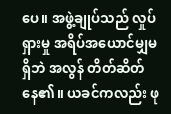ပေ။ အဖွဲ့ချုပ်သည် လှုပ်ရှားမှု အရိပ်အယောင်မျှမရှိဘဲ အလွန် တိတ်ဆိတ်နေ၏။ ယခင်ကလည်း ဖု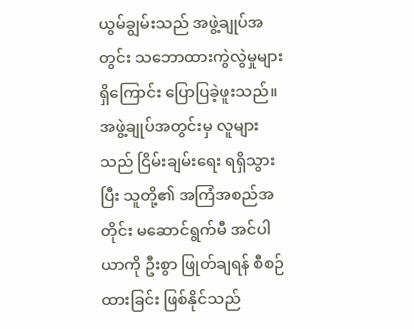ယွမ်ချွမ်းသည် အဖွဲ့ချုပ်အတွင်း သဘောထားကွဲလွဲမှုများရှိကြောင်း ပြောပြခဲ့ဖူးသည်။ အဖွဲ့ချုပ်အတွင်းမှ လူများသည် ငြိမ်းချမ်းရေး ရရှိသွားပြီး သူတို့၏ အကြံအစည်အတိုင်း မဆောင်ရွက်မီ အင်ပါယာကို ဦးစွာ ဖြုတ်ချရန် စီစဉ်ထားခြင်း ဖြစ်နိုင်သည်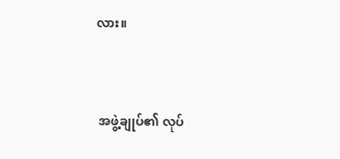လား။


 အဖွဲ့ချုပ်၏ လုပ်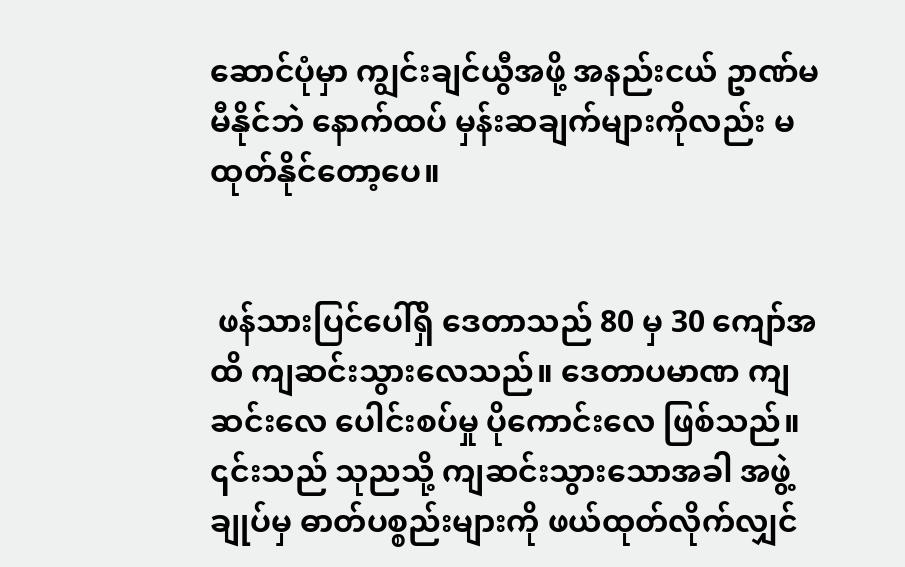ဆောင်ပုံမှာ ကျွင်းချင်ယွီအဖို့ အနည်းငယ် ဥာဏ်မမီနိုင်ဘဲ နောက်ထပ် မှန်းဆချက်များကိုလည်း မထုတ်နိုင်တော့ပေ။


 ဖန်သားပြင်ပေါ်ရှိ ဒေတာသည် 80 မှ 30 ကျော်အထိ ကျဆင်းသွားလေသည်။ ဒေတာပမာဏ ကျဆင်းလေ ပေါင်းစပ်မှု ပိုကောင်းလေ ဖြစ်သည်။ ၎င်းသည် သုညသို့ ကျဆင်းသွားသောအခါ အဖွဲ့ချုပ်မှ ဓာတ်ပစ္စည်းများကို ဖယ်ထုတ်လိုက်လျှင်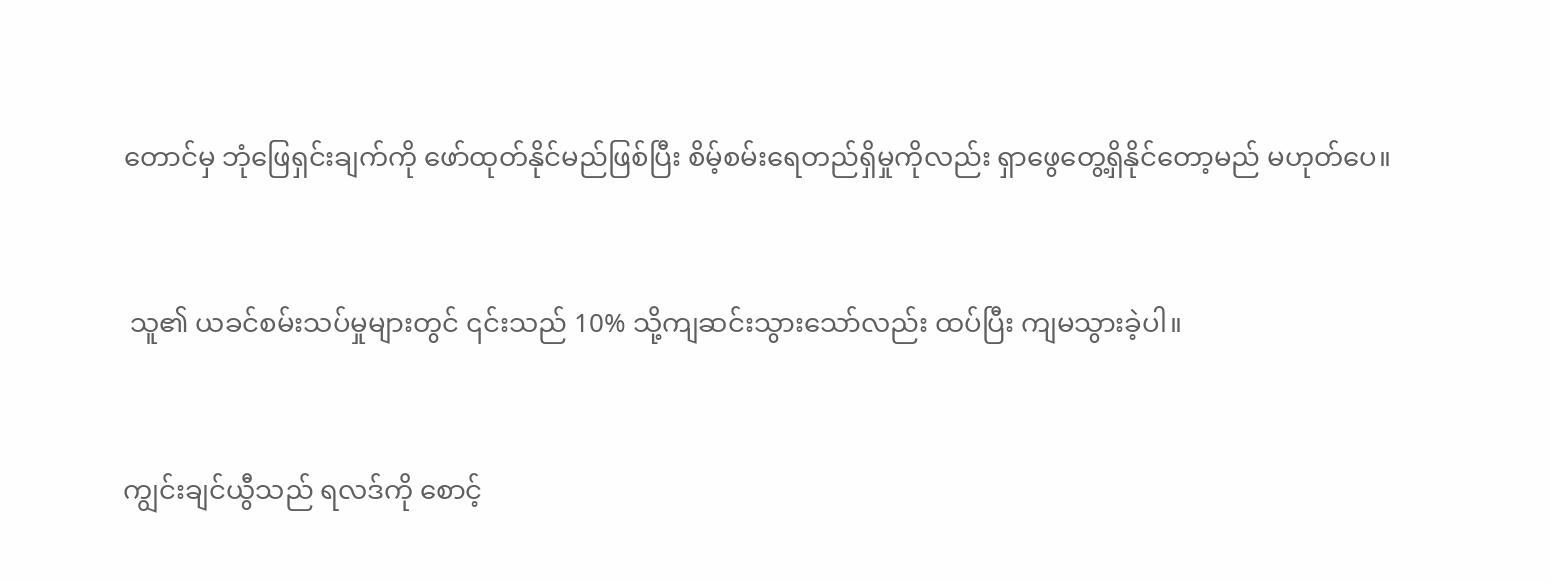တောင်မှ ဘုံဖြေရှင်းချက်ကို ဖော်ထုတ်နိုင်မည်ဖြစ်ပြီး စိမ့်စမ်းရေတည်ရှိမှုကိုလည်း ရှာဖွေတွေ့ရှိ‌နိုင်တော့မည် မဟုတ်ပေ။


 သူ၏ ယခင်စမ်းသပ်မှုများတွင် ၎င်းသည် 10% သို့ကျဆင်းသွားသော်လည်း ထပ်ပြီး ကျမသွားခဲ့ပါ။


ကျွင်းချင်ယွီသည် ရလဒ်ကို စောင့်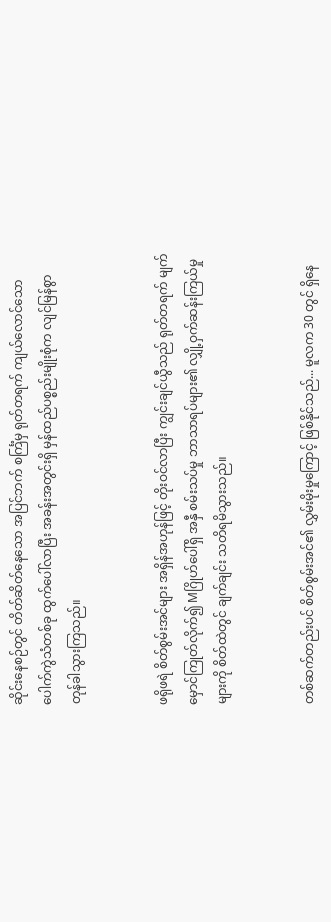ဆိုင်းနေစဉ်တွင် တိတ်ဆိတ်နေသော အပြင်ဘက် စင်္ကြံမှ ရုတ်တရက် ကျယ်လောင်သော ပေါက်ကွဲသံတစ်ခု ထွက်ပေါ်လာပြီး အခန်းအတွင်းရှိ မှန်ထည်ပစ္စည်းမျိုးစုံက လျင်မြန်စွာ တုန်ခါသွားကြသည်။


ဖရိုဖရဲ စိတ်စွမ်းအင်များ အရှိန်အဟုန်ဖြင့် တိုးဝင်လာပြီး ကျွင်းချင်ယွီသည် ရုတ်တရက် မျက်မှောင်ကြုတ်လိုက်၍ Mဂြိုဟ်ပေါ်ရှိ အနှီ စမ်းသပ်မှု ဘာသာရပ်များ၏ လျှို့ဝှက်ဆန်းကြယ်မှုများကို စိတ်ထဲတွင် ချက်ချင်း သတိရမိသွားသည်။


တစ်ဆက်တည်းပင် စိတ်စွမ်းအင်၏ လွှမ်းမိုးမှုကြောင့် ဖြစ်နိုင်သည်... မူလက 30 တွင် ရှိနေ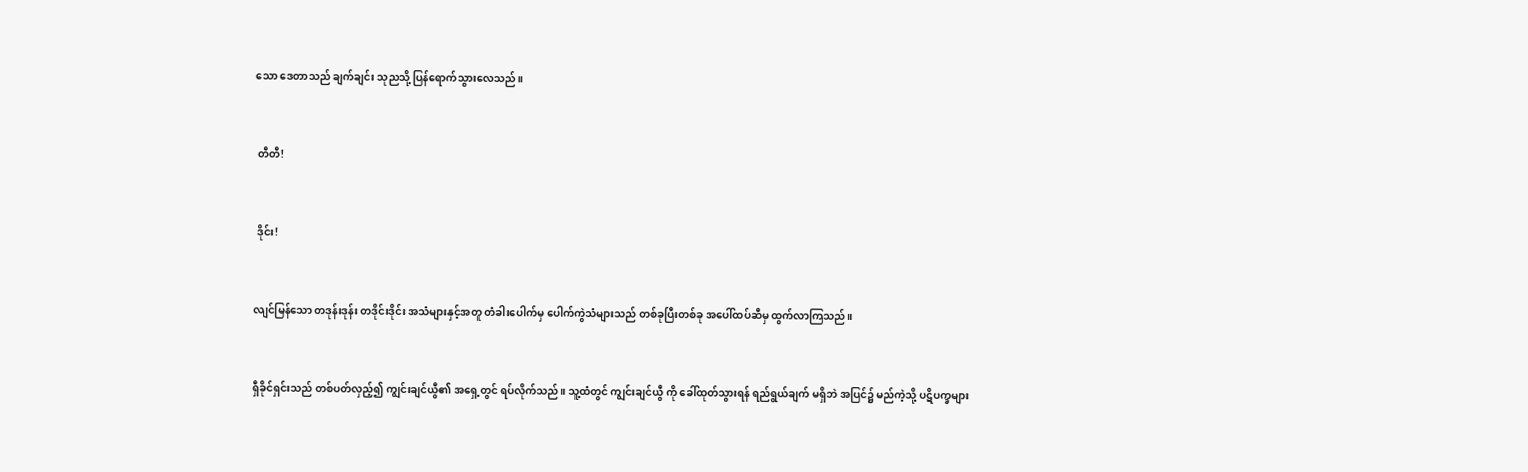သော ဒေတာသည် ချက်ချင်း သုညသို့ ပြန်ရောက်သွားလေသည်။


 တီတီ!


 ဒိုင်း!


လျင်မြန်သော တဒုန်းဒုန်း တဒိုင်းဒိုင်း အသံများနှင့်အတူ တံခါးပေါက်မှ ပေါက်ကွဲသံများသည် တစ်ခုပြီးတစ်ခု အပေါ်ထပ်ဆီမှ ထွက်လာကြသည်။


ရှီခိုင်ရှင်းသည် တစ်ပတ်လှည့်၍ ကျွင်းချင်ယွီ၏ အရှေ့တွင် ရပ်လိုက်သည်။ သူ့ထံတွင် ကျွင်းချင်ယွီ ကို ခေါ်ထုတ်သွားရန် ရည်ရွယ်ချက် မရှိဘဲ အပြင်၌ မည်ကဲ့သို့ ပဋိပက္ခများ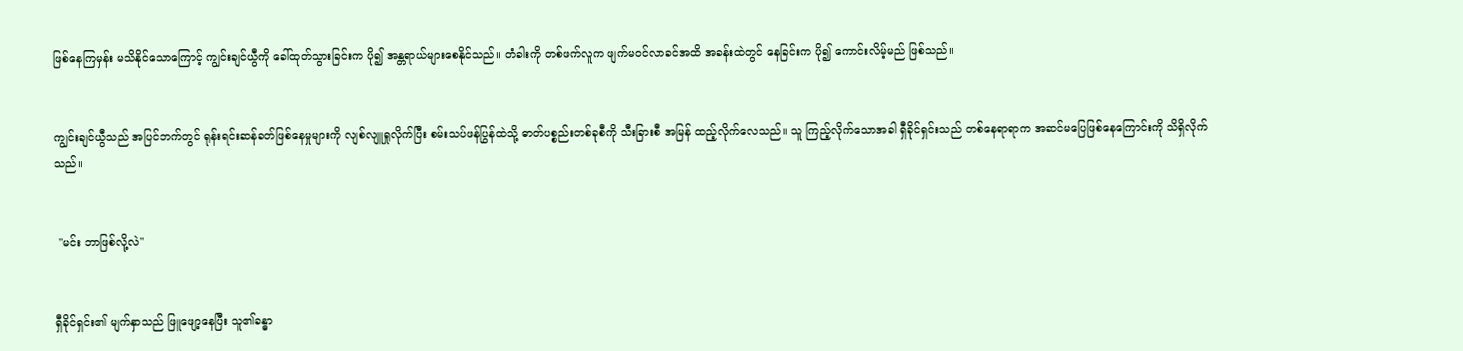ဖြစ်နေကြမှန်း မသိနိုင်သောကြောင့် ကျွင်းချင်ယွီကို ခေါ်ထုတ်သွားခြင်းက ပို၍ အန္တရာယ်များစေနိုင်သည်။ တံခါးကို တစ်ဖက်လူက ဖျက်မဝင်လာခင်အထိ အခန်းထဲတွင် နေခြင်းက ပို၍ ကောင်းလိမ့်မည် ဖြစ်သည်။


ကျွင်းချင်ယွီသည် အပြင်ဘက်တွင် ရုန်းရင်းဆန်ခတ်ဖြစ်နေမှုများကို လျစ်လျူရှုလိုက်ပြီး စမ်းသပ်ဖန်ပြွန်ထဲသို့ ဓာတ်ပစ္စည်းတစ်ခုစီကို သီးခြားစီ အမြန် ထည့်လိုက်လေသည်။ သူ ကြည့်လိုက်သောအခါ ရှီခိုင်ရှင်းသည် တစ်နေရာရာက အဆင်မပြေဖြစ်နေကြောင်းကို သိရှိလိုက်သည်။


 "မင်း ဘာဖြစ်လို့လဲ"


ရှီခိုင်ရှင်း၏ မျက်နှာသည် ဖြူဖျော့နေပြီး သူ၏ခန္ဓာ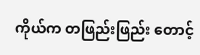ကိုယ်က တဖြည်းဖြည်း တောင့်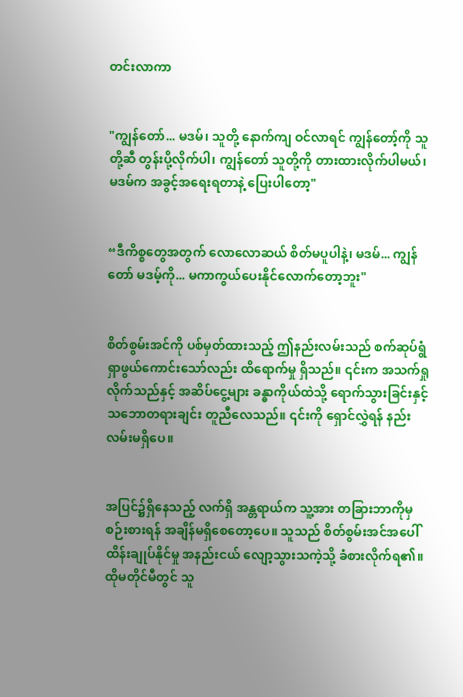တင်းလာကာ


"ကျွန်တော်... မဒမ်၊ သူတို့ နောက်ကျ ဝင်လာရင် ကျွန်တော့်ကို သူတို့ဆီ တွန်းပို့လိုက်ပါ၊ ကျွန်တော် သူတို့ကို တားထားလိုက်ပါမယ်၊ မဒမ်က အခွင့်အရေးရတာနဲ့ ပြေးပါတော့"


“ဒီကိစ္စတွေအတွက် လောလောဆယ် စိတ်မပူပါနဲ့၊ မဒမ်... ကျွန်တော် မဒမ့်ကို... မကာကွယ်ပေးနိုင်လောက်တော့ဘူး"


စိတ်စွမ်းအင်ကို ပစ်မှတ်ထားသည့် ဤနည်းလမ်းသည် စက်ဆုပ်ရွံရှာဖွယ်ကောင်းသော်လည်း ထိရောက်မှု ရှိသည်။ ၎င်းက အသက်ရှုလိုက်သည်နှင့် အဆိပ်ငွေ့များ ခန္ဓာကိုယ်ထဲသို့ ရောက်သွားခြင်းနှင့် သဘောတရားချင်း တူညီလေသည်။ ၎င်းကို ရှောင်လွှဲရန် နည်းလမ်းမရှိပေ။


အပြင်၌ရှိနေသည့် လက်ရှိ အန္တရာယ်က သူ့အား တခြားဘာကိုမှ စဉ်းစားရန် အချိန်မရှိစေတော့ပေ။ သူသည် စိတ်စွမ်းအင်အပေါ် ထိန်းချုပ်နိုင်မှု အနည်းငယ် လျော့သွားသကဲ့သို့ ခံစားလိုက်ရ၏။ ထိုမတိုင်မီတွင် သူ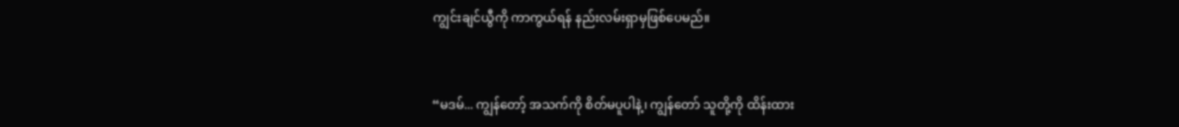ကျွင်းချင်ယွီကို ကာကွယ်ရန် နည်းလမ်းရှာမှဖြစ်ပေမည်။


“မဒမ်... ကျွန်တော့် အသက်ကို စိတ်မပူပါနဲ့၊ ကျွန်တော် သူတို့ကို ထိန်းထား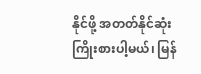နိုင်ဖို့ အတတ်နိုင်ဆုံး ကြိုးစားပါ့မယ်၊ မြန်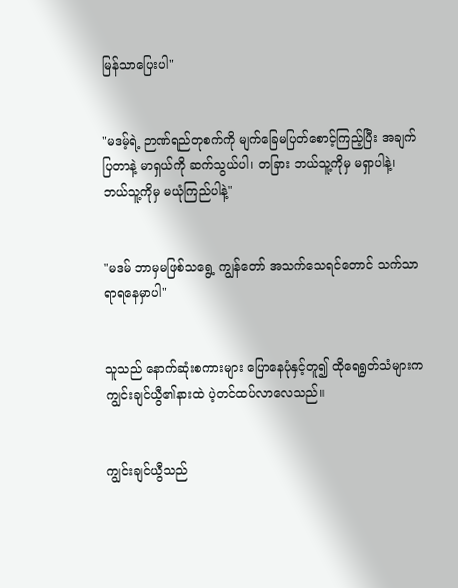မြန်သာပြေးပါ"


"မဒမ့်ရဲ့ ဉာဏ်ရည်တုစက်ကို မျက်ခြေမပြတ်စောင့်ကြည့်ပြီး အချက်ပြတာနဲ့ မာရှယ်ကို ဆက်သွယ်ပါ၊ တခြား ဘယ်သူ့ကိုမှ မရှာပါနဲ့၊ ဘယ်သူ့ကိုမှ မယုံကြည်ပါနဲ့"


"မဒမ် ဘာမှမဖြစ်သရွေ့ ကျွန်‌တော် အသက်သေရင်တောင် သက်သာရာရနေမှာပါ"


သူသည် နောက်ဆုံးစကားများ ပြောနေပုံနှင့်တူ၍ ထိုရေရွတ်သံများက ကျွင်းချင်ယွီ၏နားထဲ ပဲ့တင်ထပ်လာလေသည်။


ကျွင်းချင်ယွီသည်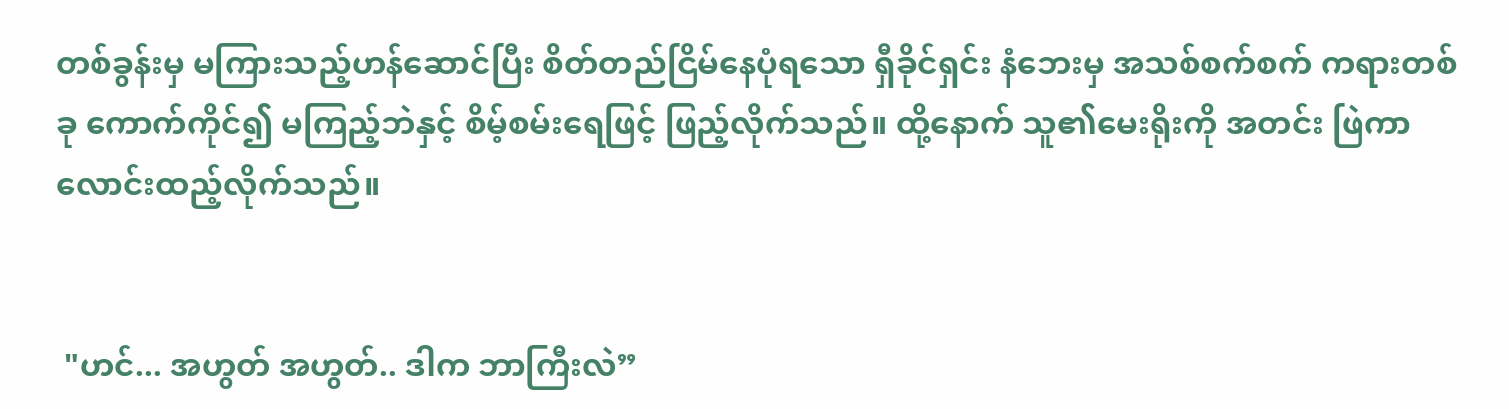တစ်ခွန်းမှ မကြားသည့်ဟန်ဆောင်ပြီး စိတ်တည်ငြိမ်နေပုံရသော ရှီခိုင်ရှင်း နံဘေးမှ အသစ်စက်စက် ကရားတစ်ခု ကောက်ကိုင်၍ မကြည့်ဘဲနှင့် စိမ့်စမ်းရေဖြင့် ဖြည့်လိုက်သည်။ ထို့နောက် သူ၏မေးရိုးကို အတင်း ဖြဲကာ လောင်းထည့်လိုက်သည်။


 "ဟင်... အဟွတ် အဟွတ်.. ဒါက ဘာကြီးလဲ”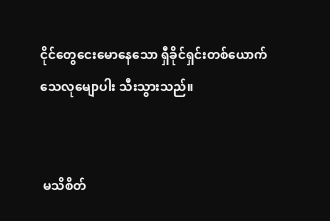ငိုင်တွေငေးမောနေသော ရှီခိုင်ရှင်းတစ်ယောက် သေလုမျောပါး သီးသွားသည်။


 မသိစိတ်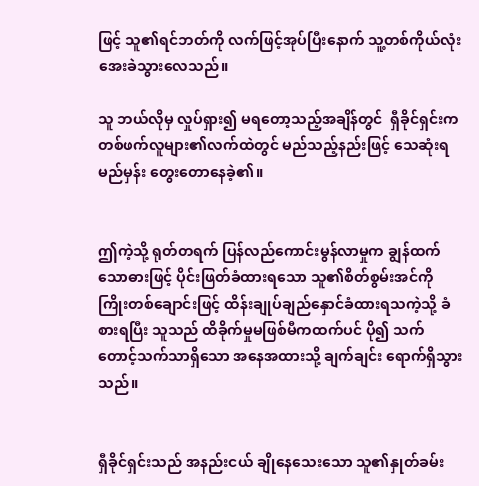ဖြင့် သူ၏ရင်ဘတ်ကို လက်ဖြင့်အုပ်ပြီးနောက် သူ့တစ်ကိုယ်လုံး အေးခဲသွားလေသည်။

သူ ဘယ်လိုမှ လှုပ်ရှား၍ မရတော့သည့်အချိန်တွင်  ရှီခိုင်ရှင်းက တစ်ဖက်လူများ၏လက်ထဲတွင် မည်သည့်နည်းဖြင့် သေဆုံးရမည်မှန်း တွေး‌တောနေခဲ့၏။


ဤကဲ့သို့ ရုတ်တရက် ပြန်လည်ကောင်းမွန်လာမှုက ချွန်ထက်သောဓားဖြင့် ပိုင်းဖြတ်ခံထားရသော သူ၏စိတ်စွမ်းအင်ကို ကြိုးတစ်ချောင်းဖြင့် ထိန်းချုပ်ချည်နှောင်ခံထားရသကဲ့သို့ ခံစားရပြီး သူသည် ထိခိုက်မှုမဖြစ်မီကထက်ပင် ပို၍ သက်တောင့်သက်သာရှိသော အနေအထားသို့ ချက်ချင်း ရောက်ရှိသွားသည်။


ရှီခိုင်ရှင်းသည် အနည်းငယ် ချိုနေသေးသော သူ၏နှုတ်ခမ်း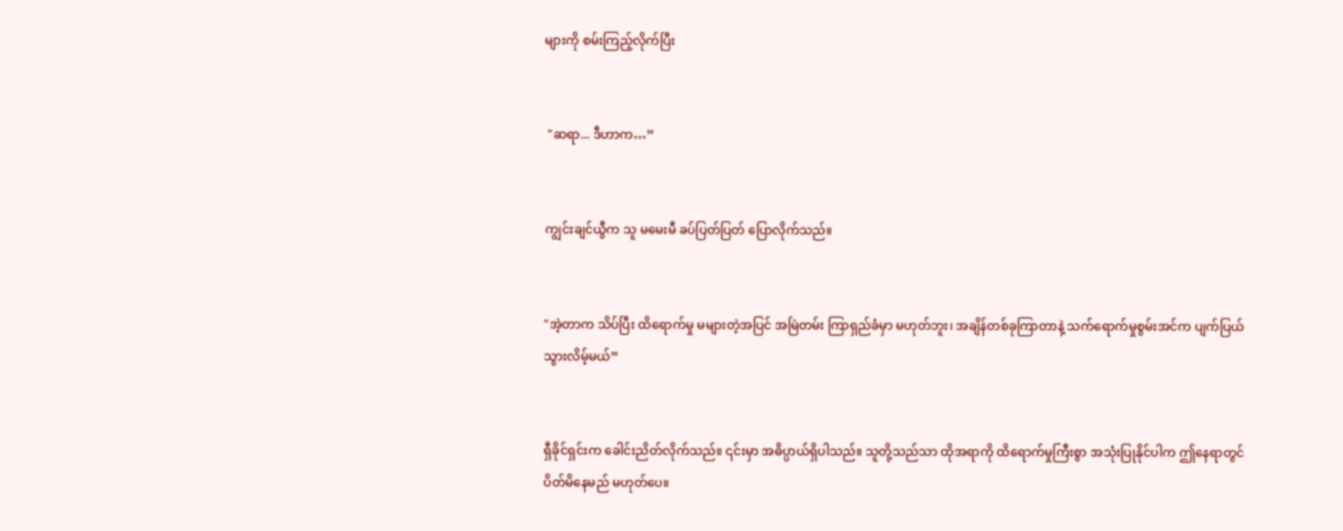များကို စမ်းကြည့်လိုက်ပြီး


 "ဆရာ... ဒီဟာက…”


ကျွင်းချင်ယွီက သူ မမေးမီ ခပ်ပြတ်ပြတ် ပြောလိုက်သည်။


"အဲ့တာက သိပ်ပြီး ထိရောက်မှု မများတဲ့အပြင် အမြဲတမ်း ကြာရှည်ခံမှာ မဟုတ်ဘူး၊ အချိန်တစ်ခုကြာတာနဲ့ သက်ရောက်မှုစွမ်းအင်က ပျက်ပြယ်သွားလိမ့်မယ်”


ရှီခိုင်ရှင်းက ခေါင်းညိတ်လိုက်သည်။ ၎င်းမှာ အဓိပ္ပာယ်ရှိပါသည်။ သူတို့သည်သာ ထိုအရာကို ထိရောက်မှုကြီးစွာ အသုံးပြုနိုင်ပါက ဤနေရာတွင် ပိတ်မိနေမည် မဟုတ်ပေ။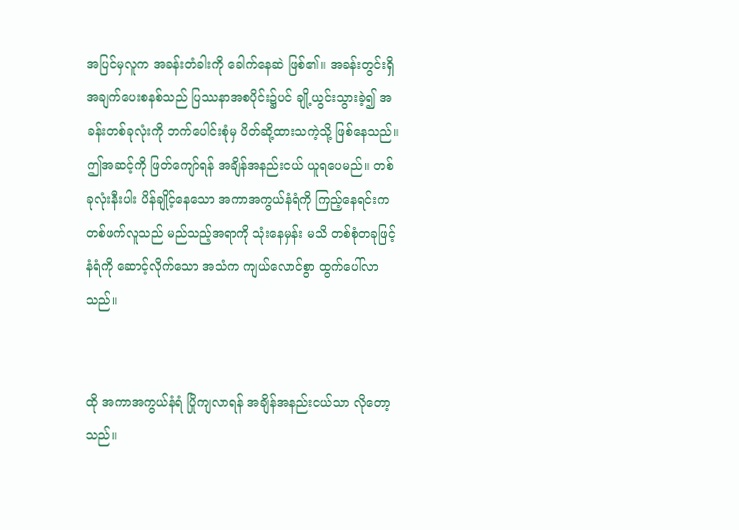အပြင်မှလူက အခန်းတံခါးကို ခေါက်နေဆဲ ဖြစ်၏။ အခန်းတွင်းရှိ အချက်ပေးစနစ်သည် ပြဿနာအစပိုင်း၌ပင် ချို့ယွင်းသွားခဲ့၍ အခန်းတစ်ခုလုံးကို ဘက်ပေါင်းစုံမှ ပိတ်ဆို့ထားသကဲ့သို့ ဖြစ်နေသည်။ ဤအဆင့်ကို ဖြတ်ကျော်ရန် အချိန်အနည်းငယ် ယူရပေမည်။ တစ်ခုလုံးနီးပါး ပိန်ချိုင့်နေသော အကာအကွယ်နံရံကို ကြည့်နေရင်းက တစ်ဖက်လူသည် မည်သည့်အရာကို သုံးနေမှန်း မသိ တစ်စုံတခုဖြင့် နံရံကို ဆောင့်လိုက်သော အသံက ကျယ်လောင်စွာ ထွက်ပေါ်လာသည်။


ထို အကာအကွယ်နံရံ ပြိုကျလာရန် အချိန်အနည်းငယ်သာ လိုတော့သည်။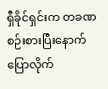ရှီခိုင်ရှင်းက တခဏ စဉ်းစားပြီးနောက် ပြောလိုက်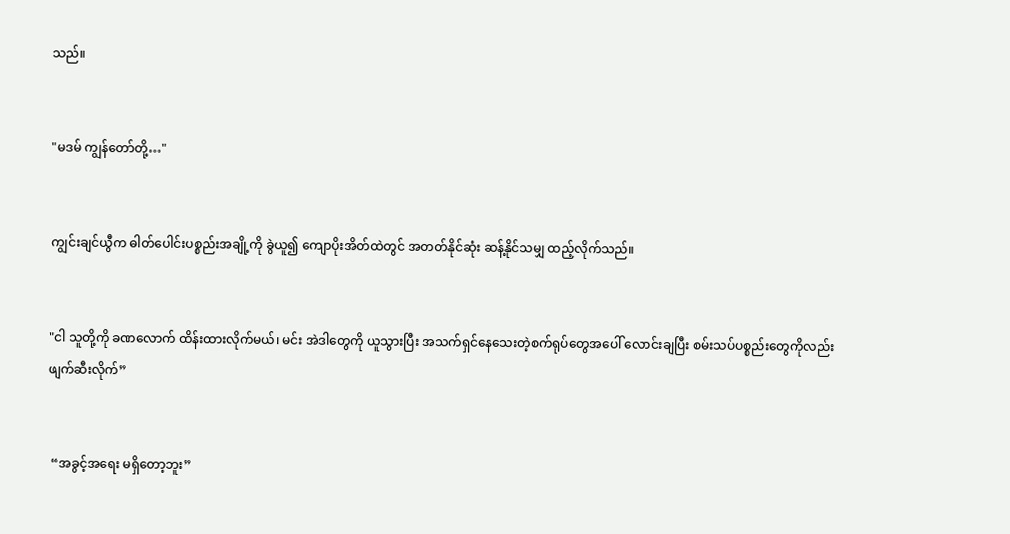သည်။


"မဒမ် ကျွန်တော်တို့…"


ကျွင်းချင်ယွီက ဓါတ်ပေါင်းပစ္စည်းအချို့ကို ခွဲယူ၍ ကျောပိုးအိတ်ထဲတွင် အတတ်နိုင်ဆုံး ဆန့်နိုင်သမျှ ထည့်လိုက်သည်။


"ငါ သူတို့ကို ခဏလောက် ထိန်းထားလိုက်မယ်၊ မင်း အဲဒါတွေကို ယူသွားပြီး အသက်ရှင်နေသေးတဲ့စက်ရုပ်တွေအပေါ် လောင်းချပြီး စမ်းသပ်ပစ္စည်းတွေ‌ကိုလည်း ဖျက်ဆီးလိုက်”


 “အခွင့်အရေး မရှိတော့ဘူး”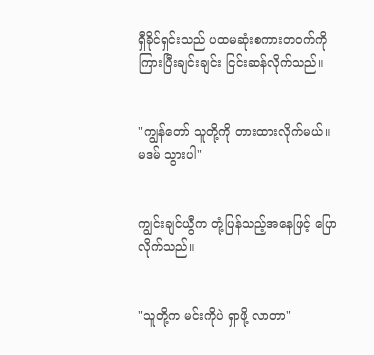ရှီခိုင်ရှင်းသည် ပထမဆုံးစကားတဝက်ကို ကြားပြီးချင်းချင်း ငြင်းဆန်လိုက်သည်။


"ကျွန်တော် သူတို့ကို တားထားလိုက်မယ်။ မဒမ် သွားပါ"


ကျွင်းချင်ယွီက တုံ့ပြန်သည့်အနေဖြင့် ပြောလိုက်သည်။


"သူတို့က မင်းကိုပဲ ရှာဖို့ လာတာ"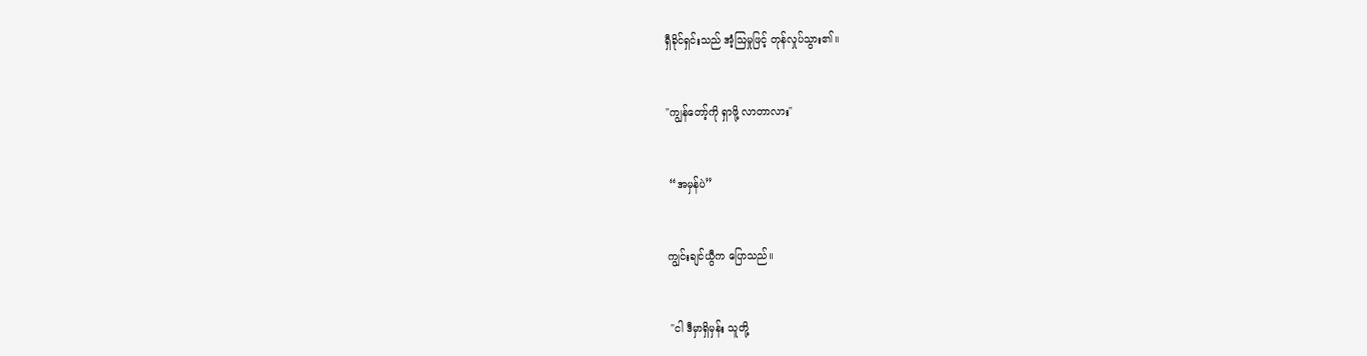ရှီခိုင်ရှင်းသည် အံ့ဩမှုဖြင့် တုန်လှုပ်သွား၏။


"ကျွန်တော့်ကို ရှာဖို့ လာတာလား"


 “အမှန်ပဲ”


ကျွင်းချင်ယွီက ပြောသည်။


 "ငါ ဒီမှာရှိမှန်း သူတို့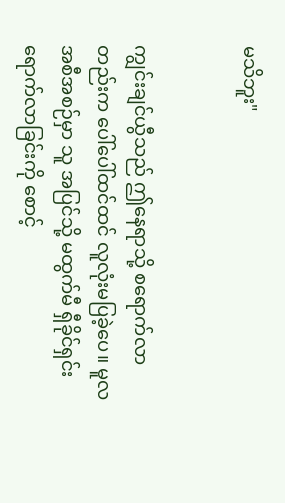မသိဘူး"


ကျွင်းချင်ယွီသည် ဤနေရာသို့ စရောက်လာတည်းက ပေါ်ပေါ်ထင်ထင် လူလုံးမပြခဲ့ပေ။ မူလအစီအစဉ်မှာ သူ အပြင်သို့ မထွက်မီ ရှီခိုင်ရှင်း ရောက်လာခြင်းကို စောင့်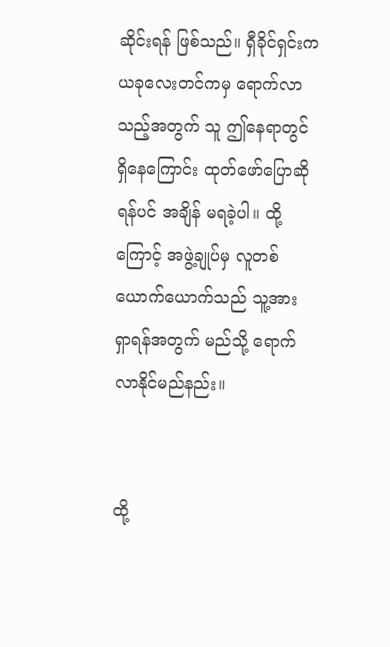ဆိုင်းရန် ဖြစ်သည်။ ရှီခိုင်ရှင်းက ယခုလေးတင်ကမှ ရောက်လာသည့်အတွက် သူ ဤနေရာတွင် ရှိနေကြောင်း ထုတ်ဖော်ပြောဆိုရန်ပင် အချိန် မရခဲ့ပါ။ ထို့ကြောင့် အဖွဲ့ချုပ်မှ လူတစ်ယောက်ယောက်သည် သူ့အား ရှာရန်အတွက် မည်သို့ ရောက်လာနိုင်မည်နည်း။


ထို့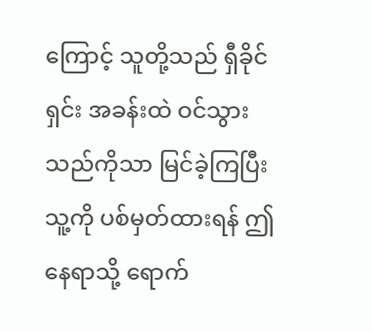ကြောင့် သူတို့သည် ရှီခိုင်ရှင်း အခန်းထဲ ဝင်သွားသည်ကိုသာ မြင်ခဲ့ကြပြီး သူ့ကို ပစ်မှတ်ထားရန် ဤနေရာသို့ ရောက်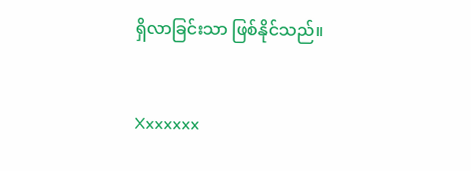ရှိလာခြင်းသာ ဖြစ်နိုင်သည်။


Xxxxxxx